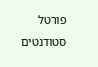פורטל סטודנטים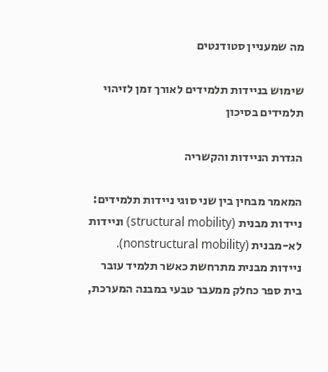מה שמעניין סטודנטים

שימוש בניידות תלמידים לאורך זמן לזיהוי תלמידים בסיכון

הגדרת הניידות והקשריה

המאמר מבחין בין שני סוגי ניידות תלמידים: ניידות מבנית (structural mobility) וניידות לא-מבנית (nonstructural mobility). ניידות מבנית מתרחשת כאשר תלמיד עובר בית ספר כחלק ממעבר טבעי במבנה המערכת,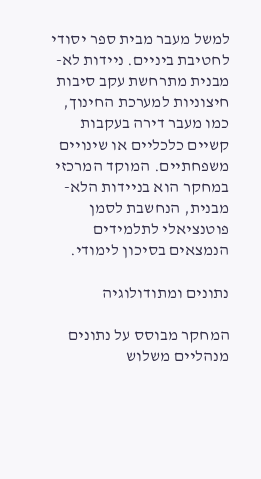למשל מעבר מבית ספר יסודי לחטיבת ביניים. ניידות לא-מבנית מתרחשת עקב סיבות חיצוניות למערכת החינוך, כמו מעבר דירה בעקבות קשיים כלכליים או שינויים משפחתיים. המוקד המרכזי במחקר הוא בניידות הלא-מבנית, הנחשבת לסמן פוטנציאלי לתלמידים הנמצאים בסיכון לימודי.

נתונים ומתודולוגיה

המחקר מבוסס על נתונים מנהליים משלוש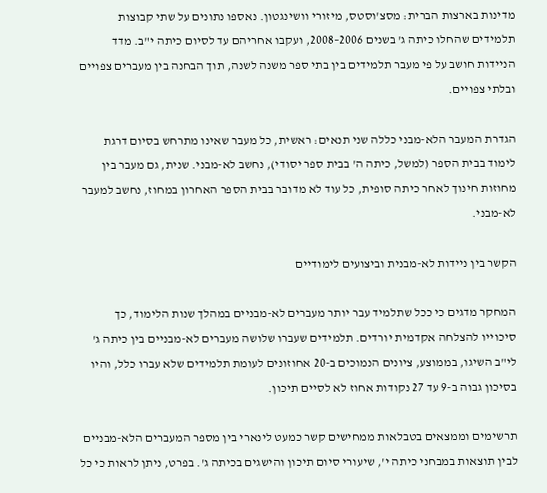מדינות בארצות הברית: מסצ'וסטס, מיזורי וושינגטון. נאספו נתונים על שתי קבוצות תלמידים שהחלו כיתה ג' בשנים 2006–2008, ועקבו אחריהם עד לסיום כיתה י"ב. מדד הניידות חושב על פי מעבר תלמידים בין בתי ספר משנה לשנה, תוך הבחנה בין מעברים צפויים ובלתי צפויים.

הגדרת המעבר הלא-מבני כללה שני תנאים: ראשית, כל מעבר שאינו מתרחש בסיום דרגת לימוד בבית הספר (למשל, כיתה ה' בבית ספר יסודי), נחשב לא-מבני. שנית, גם מעבר בין מחוזות חינוך לאחר כיתה סופית, כל עוד לא מדובר בבית הספר האחרון במחוז, נחשב למעבר לא-מבני.

הקשר בין ניידות לא-מבנית וביצועים לימודיים

המחקר מדגים כי ככל שתלמיד עבר יותר מעברים לא-מבניים במהלך שנות הלימוד, כך סיכוייו להצלחה אקדמית יורדים. תלמידים שעברו שלושה מעברים לא-מבניים בין כיתה ג' לי"ב השיגו, בממוצע, ציונים הנמוכים ב-20 אחוזונים לעומת תלמידים שלא עברו כלל, והיו בסיכון גבוה ב-9 עד 27 נקודות אחוז לא לסיים תיכון.

תרשימים וממצאים בטבלאות ממחישים קשר כמעט לינארי בין מספר המעברים הלא-מבניים לבין תוצאות במבחני כיתה י', שיעורי סיום תיכון והישגים בכיתה ג'. בפרט, ניתן לראות כי כל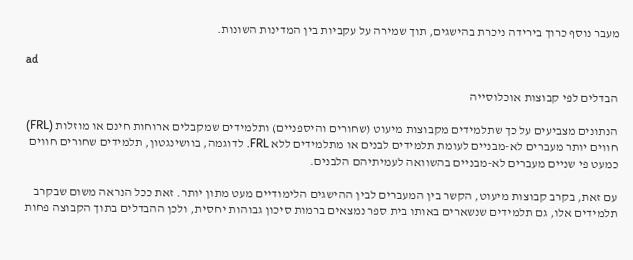מעבר נוסף כרוך בירידה ניכרת בהישגים, תוך שמירה על עקביות בין המדינות השונות.

ad

הבדלים לפי קבוצות אוכלוסייה

הנתונים מצביעים על כך שתלמידים מקבוצות מיעוט (שחורים והיספניים) ותלמידים שמקבלים ארוחות חינם או מוזלות (FRL) חווים יותר מעברים לא-מבניים לעומת תלמידים לבנים או מתלמידים ללא FRL. לדוגמה, בוושינגטון, תלמידים שחורים חווים כמעט פי שניים מעברים לא-מבניים בהשוואה לעמיתיהם הלבנים.

עם זאת, בקרב קבוצות מיעוט, הקשר בין המעברים לבין ההישגים הלימודיים מעט מתון יותר. זאת ככל הנראה משום שבקרב תלמידים אלו, גם תלמידים שנשארים באותו בית ספר נמצאים ברמות סיכון גבוהות יחסית, ולכן ההבדלים בתוך הקבוצה פחות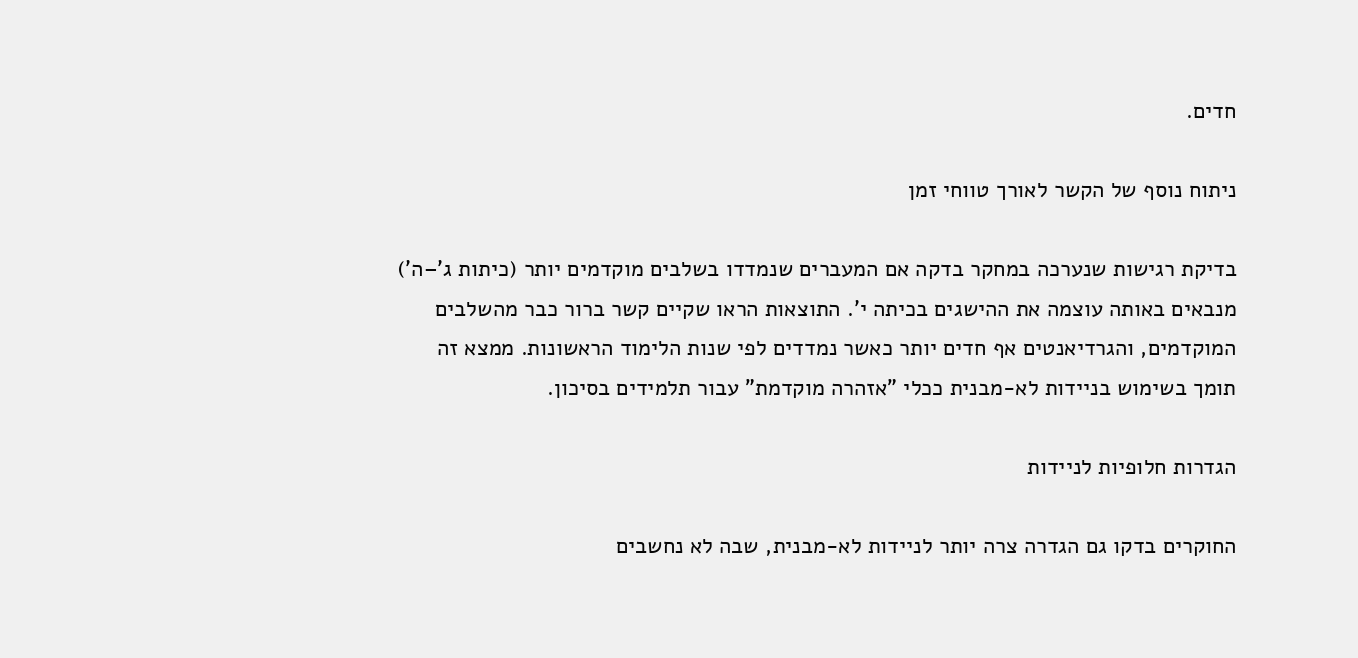חדים.

ניתוח נוסף של הקשר לאורך טווחי זמן

בדיקת רגישות שנערכה במחקר בדקה אם המעברים שנמדדו בשלבים מוקדמים יותר (כיתות ג'–ה') מנבאים באותה עוצמה את ההישגים בכיתה י'. התוצאות הראו שקיים קשר ברור כבר מהשלבים המוקדמים, והגרדיאנטים אף חדים יותר כאשר נמדדים לפי שנות הלימוד הראשונות. ממצא זה תומך בשימוש בניידות לא-מבנית ככלי "אזהרה מוקדמת" עבור תלמידים בסיכון.

הגדרות חלופיות לניידות

החוקרים בדקו גם הגדרה צרה יותר לניידות לא-מבנית, שבה לא נחשבים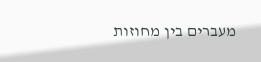מעברים בין מחוזות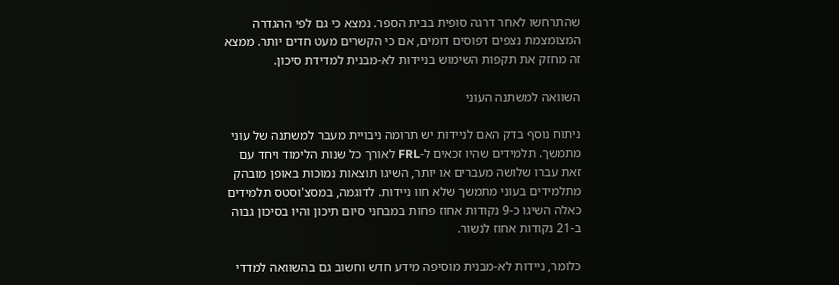שהתרחשו לאחר דרגה סופית בבית הספר. נמצא כי גם לפי ההגדרה המצומצמת נצפים דפוסים דומים, אם כי הקשרים מעט חדים יותר. ממצא זה מחזק את תקפות השימוש בניידות לא-מבנית למדידת סיכון.

השוואה למשתנה העוני

ניתוח נוסף בדק האם לניידות יש תרומה ניבויית מעבר למשתנה של עוני מתמשך. תלמידים שהיו זכאים ל-FRL לאורך כל שנות הלימוד ויחד עם זאת עברו שלושה מעברים או יותר, השיגו תוצאות נמוכות באופן מובהק מתלמידים בעוני מתמשך שלא חוו ניידות. לדוגמה, במסצ'וסטס תלמידים כאלה השיגו כ-9 נקודות אחוז פחות במבחני סיום תיכון והיו בסיכון גבוה ב-21 נקודות אחוז לנשור.

כלומר, ניידות לא-מבנית מוסיפה מידע חדש וחשוב גם בהשוואה למדדי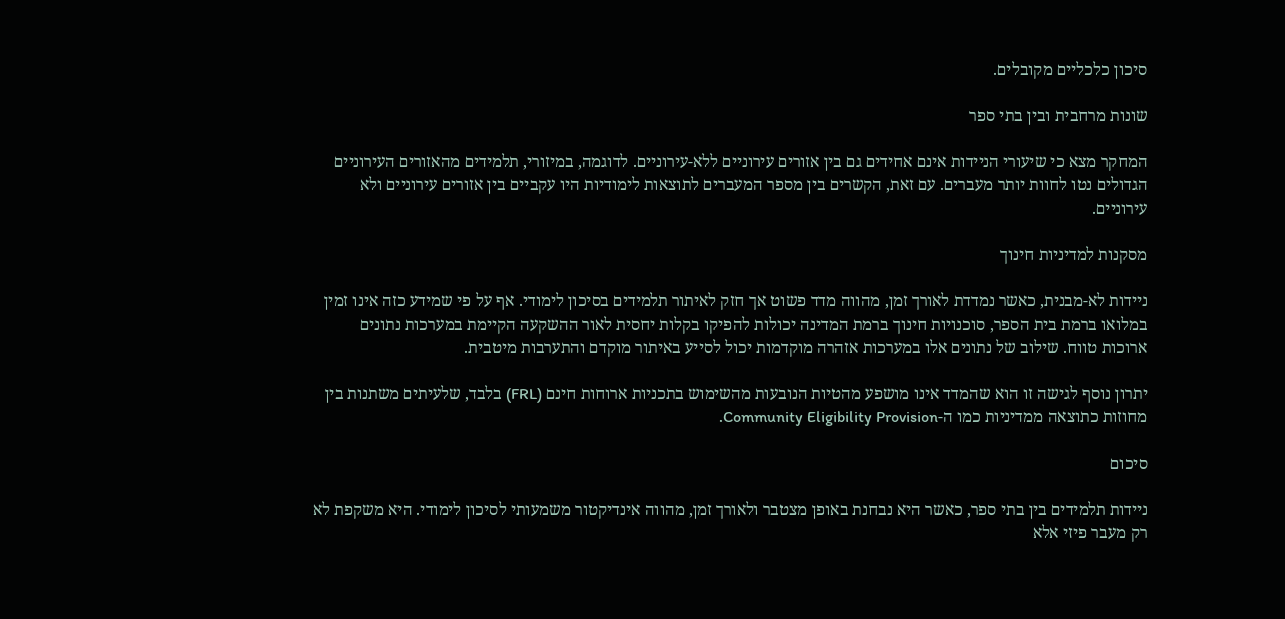סיכון כלכליים מקובלים.

שונות מרחבית ובין בתי ספר

המחקר מצא כי שיעורי הניידות אינם אחידים גם בין אזורים עירוניים ללא-עירוניים. לדוגמה, במיזורי, תלמידים מהאזורים העירוניים הגדולים נטו לחוות יותר מעברים. עם זאת, הקשרים בין מספר המעברים לתוצאות לימודיות היו עקביים בין אזורים עירוניים ולא עירוניים.

מסקנות למדיניות חינוך

ניידות לא-מבנית, כאשר נמדדת לאורך זמן, מהווה מדד פשוט אך חזק לאיתור תלמידים בסיכון לימודי. אף על פי שמידע כזה אינו זמין במלואו ברמת בית הספר, סוכנויות חינוך ברמת המדינה יכולות להפיקו בקלות יחסית לאור ההשקעה הקיימת במערכות נתונים ארוכות טווח. שילוב של נתונים אלו במערכות אזהרה מוקדמות יכול לסייע באיתור מוקדם והתערבות מיטבית.

יתרון נוסף לגישה זו הוא שהמדד אינו מושפע מהטיות הנובעות מהשימוש בתכניות ארוחות חינם (FRL) בלבד, שלעיתים משתנות בין מחוזות כתוצאה ממדיניות כמו ה-Community Eligibility Provision.

סיכום

ניידות תלמידים בין בתי ספר, כאשר היא נבחנת באופן מצטבר ולאורך זמן, מהווה אינדיקטור משמעותי לסיכון לימודי. היא משקפת לא רק מעבר פיזי אלא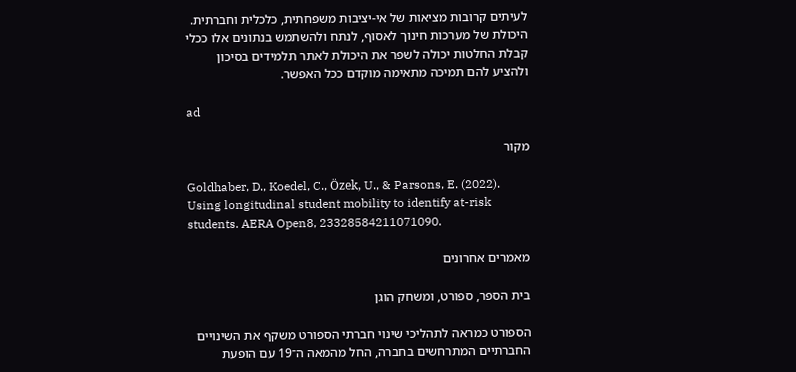לעיתים קרובות מציאות של אי-יציבות משפחתית, כלכלית וחברתית. היכולת של מערכות חינוך לאסוף, לנתח ולהשתמש בנתונים אלו ככלי קבלת החלטות יכולה לשפר את היכולת לאתר תלמידים בסיכון ולהציע להם תמיכה מתאימה מוקדם ככל האפשר.

ad

מקור

Goldhaber, D., Koedel, C., Özek, U., & Parsons, E. (2022). Using longitudinal student mobility to identify at-risk students. AERA Open8, 23328584211071090.

מאמרים אחרונים

בית הספר, ספורט, ומשחק הוגן

הספורט כמראה לתהליכי שינוי חברתי הספורט משקף את השינויים החברתיים המתרחשים בחברה, החל מהמאה ה־19 עם הופעת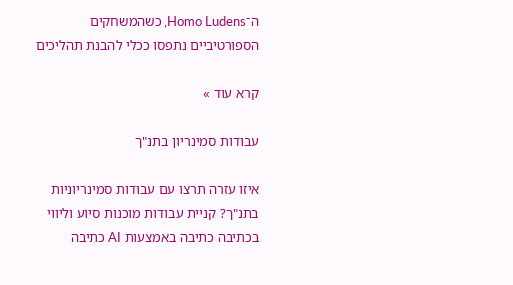ה־Homo Ludens, כשהמשחקים הספורטיביים נתפסו ככלי להבנת תהליכים

קרא עוד »

עבודות סמינריון בתנ"ך

איזו עזרה תרצו עם עבודות סמינריוניות בתנ"ך? קניית עבודות מוכנות סיוע וליווי בכתיבה כתיבה באמצעות AI כתיבה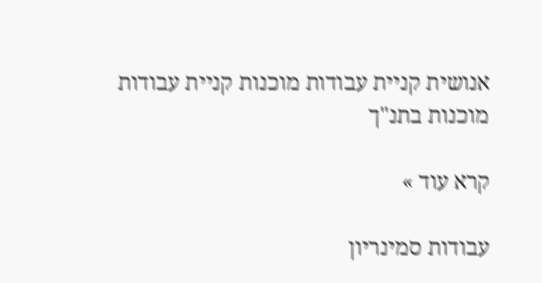אנושית קניית עבודות מוכנות קניית עבודות מוכנות בתנ"ך

קרא עוד »

עבודות סמינריון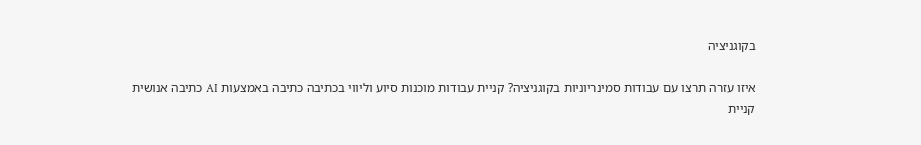בקוגניציה

איזו עזרה תרצו עם עבודות סמינריוניות בקוגניציה? קניית עבודות מוכנות סיוע וליווי בכתיבה כתיבה באמצעות AI כתיבה אנושית קניית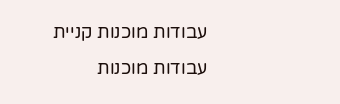עבודות מוכנות קניית עבודות מוכנות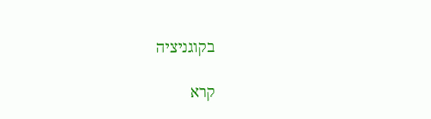בקוגניציה

קרא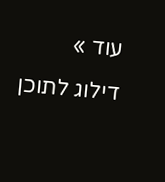עוד »
דילוג לתוכן